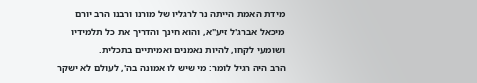מידת האמת הייתה נר לרגליו של מורנו ורבנו הרב יורם מיכאל אברג'ל זיע"א, והוא חינך והדריך את כל תלמידיו ושומעי לקחו, להיות נאמנים ואמיתיים בתכלית.
הרב היה רגיל לומר: מי שיש לו אמונה בה', לעולם לא ישקר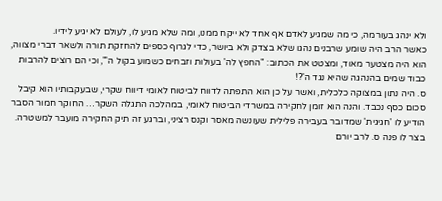ולא ינהג בעורמה, כי מה שמגיע לאדם אף אחד לא ייקח ממנו, ומה שלא מגיע לו, לעולם לא יגיע לידיו.
כאשר הרב היה שומע שרבנים נהגו שלא בצדק ולא ביושר, כדי לגרוף כספים להחזקת תורה ולשאר דברי מצווה, הוא היה מצטער מאוד, ומצטט את הכתוב: "החפץ לה' בעולות וזבחים כשמוע בקול ה'", וכי הם רוצים להרבות כבוד שמים בהנהגה שהיא נגד ה'?!
ס. היה נתון במצוקה כלכלית, ואשר על כן הוא התפתה לדווח לביטוח לאומי דיווח שקרי, שבעקבותיו הוא קיבל סכום כסף נכבד. והנה הוא זומן לחקירה במשרדי הביטוח לאומי, במהלכה התגלה השקר… החוקר חמור הסבר הודיע לו 'חגיגית' שמדובר בעבירה פלילית שעונשה מאסר וקנס רציני, וברגע זה תיק החקירה מועבר למשטרה.
בצר לו פנה ס. לרב יורם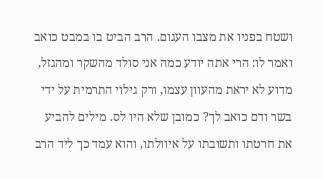ושטח בפניו את מצבו העגום. הרב הביט בו במבט כואב ואמר לו: הרי אתה יודע כמה אני סולד מהשקר ומהגזל, מדוע לא יראת מהעוון עצמו, ורק גילוי התרמית על ידי בשר ודם כואב לך? כמובן שלא היו לס. מילים להביע את חרטתו ותשובתו על איוולתו, והוא עמד כך ליד הרב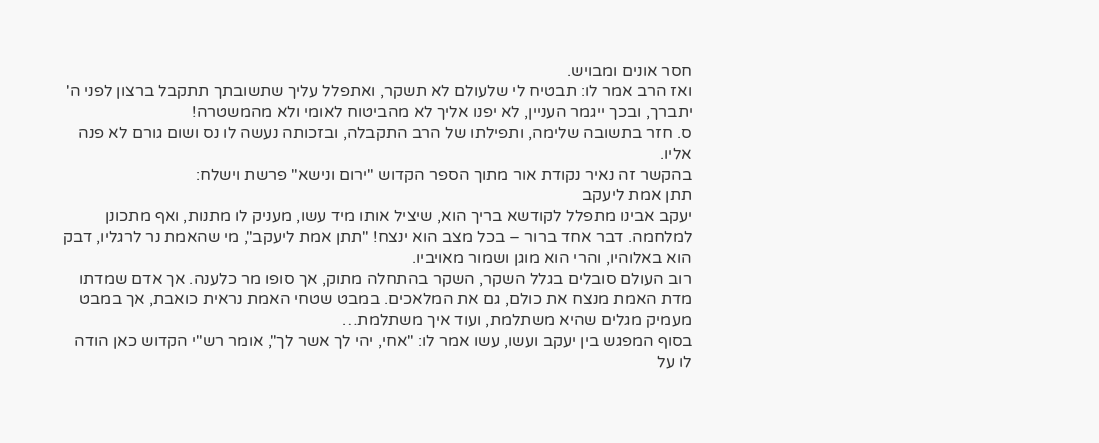חסר אונים ומבויש.
ואז הרב אמר לו: תבטיח לי שלעולם לא תשקר, ואתפלל עליך שתשובתך תתקבל ברצון לפני ה' יתברך, ובכך ייגמר העניין, לא יפנו אליך לא מהביטוח לאומי ולא מהמשטרה!
ס. חזר בתשובה שלימה, ותפילתו של הרב התקבלה, ובזכותה נעשה לו נס ושום גורם לא פנה אליו.
בהקשר זה נאיר נקודת אור מתוך הספר הקדוש "ירום ונישא" פרשת וישלח:
תתן אמת ליעקב
יעקב אבינו מתפלל לקודשא בריך הוא, שיציל אותו מיד עשו, מעניק לו מתנות, ואף מתכונן למלחמה. דבר אחד ברור – בכל מצב הוא ינצח! "תתן אמת ליעקב", מי שהאמת נר לרגליו, דבק הוא באלוהיו, והרי הוא מוגן ושמור מאויביו.
רוב העולם סובלים בגלל השקר, השקר בהתחלה מתוק, אך סופו מר כלענה. אך אדם שמדתו מדת האמת מנצח את כולם, גם את המלאכים. במבט שטחי האמת נראית כואבת, אך במבט מעמיק מגלים שהיא משתלמת, ועוד איך משתלמת…
בסוף המפגש בין יעקב ועשו, עשו אמר לו: "אחי, יהי לך אשר לך", אומר רש"י הקדוש כאן הודה לו על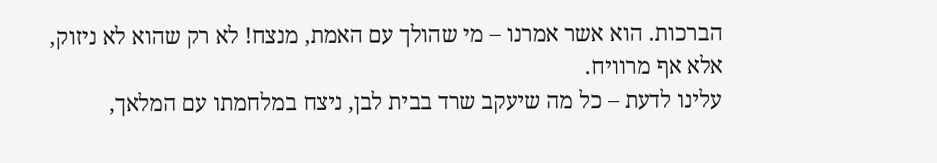הברכות. הוא אשר אמרנו – מי שהולך עם האמת, מנצח! לא רק שהוא לא ניזוק, אלא אף מרוויח.
עלינו לדעת – כל מה שיעקב שרד בבית לבן, ניצח במלחמתו עם המלאך,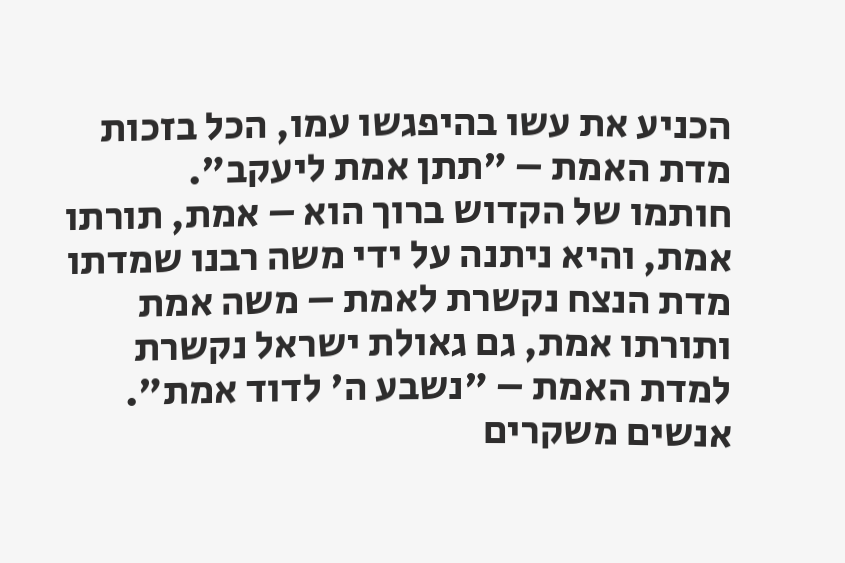הכניע את עשו בהיפגשו עמו, הכל בזכות מדת האמת – "תתן אמת ליעקב".
חותמו של הקדוש ברוך הוא – אמת, תורתו אמת, והיא ניתנה על ידי משה רבנו שמדתו מדת הנצח נקשרת לאמת – משה אמת ותורתו אמת, גם גאולת ישראל נקשרת למדת האמת – "נשבע ה' לדוד אמת".
אנשים משקרים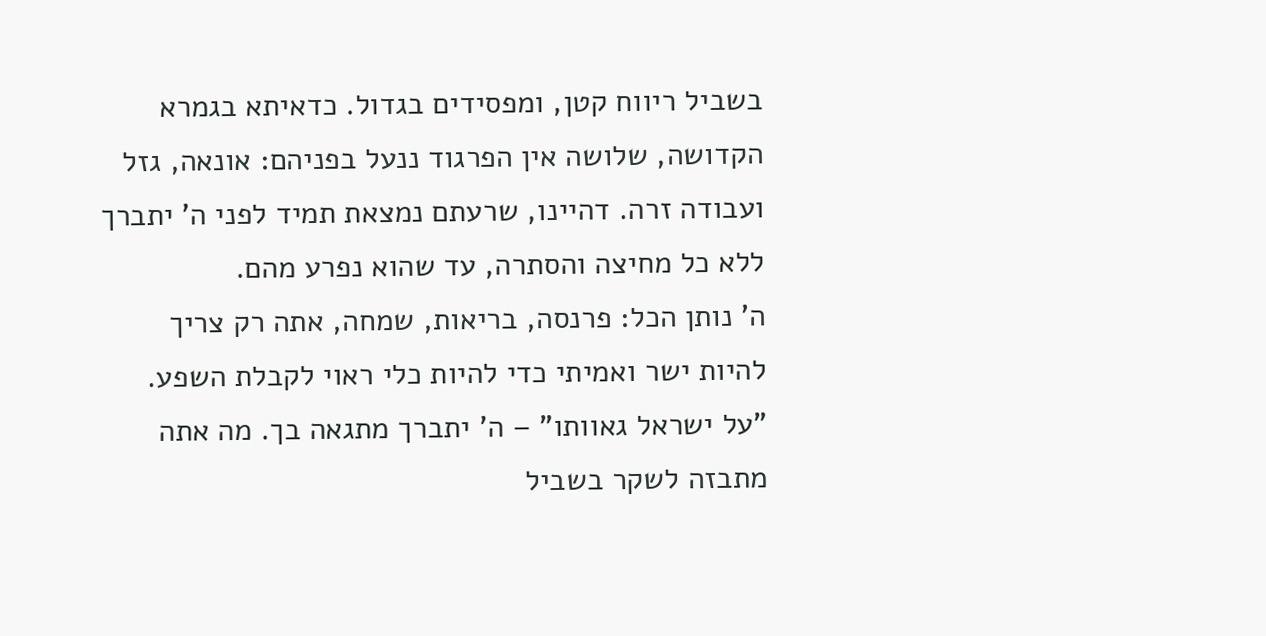בשביל ריווח קטן, ומפסידים בגדול. כדאיתא בגמרא הקדושה, שלושה אין הפרגוד ננעל בפניהם: אונאה, גזל ועבודה זרה. דהיינו, שרעתם נמצאת תמיד לפני ה' יתברך ללא כל מחיצה והסתרה, עד שהוא נפרע מהם.
ה' נותן הכל: פרנסה, בריאות, שמחה, אתה רק צריך להיות ישר ואמיתי כדי להיות כלי ראוי לקבלת השפע.
"על ישראל גאוותו" – ה' יתברך מתגאה בך. מה אתה מתבזה לשקר בשביל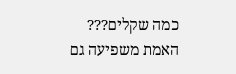כמה שקלים???
האמת משפיעה גם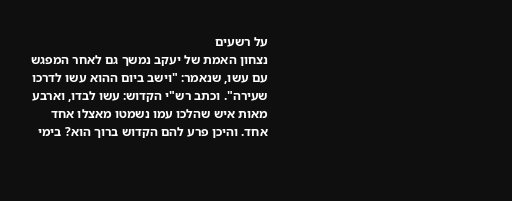על רשעים
נצחון האמת של יעקב נמשך גם לאחר המפגש עם עשו, שנאמר: "וישב ביום ההוא עשו לדרכו שעירה". וכתב רש"י הקדוש: עשו לבדו, וארבע מאות איש שהלכו עמו נשמטו מאצלו אחד אחד. והיכן פרע להם הקדוש ברוך הוא? בימי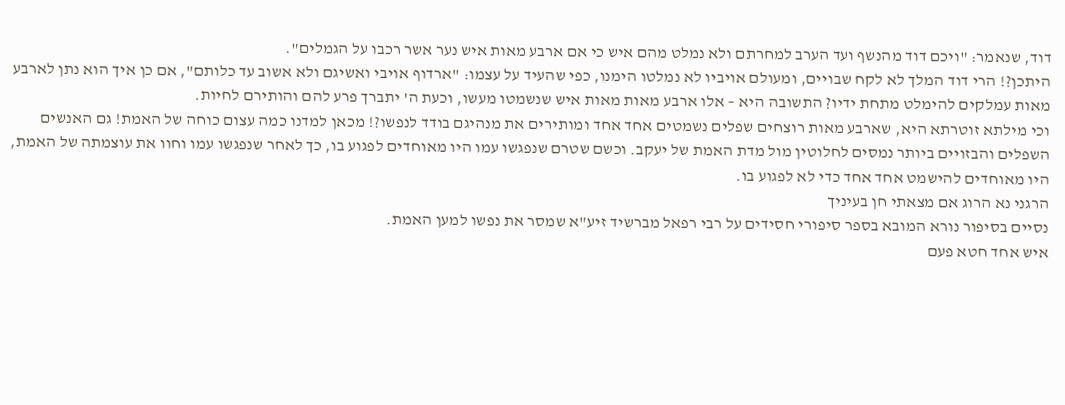דוד, שנאמר: "ויכם דוד מהנשף ועד הערב למחרתם ולא נמלט מהם איש כי אם ארבע מאות איש נער אשר רכבו על הגמלים".
היתכן?! הרי דוד המלך לא לקח שבויים, ומעולם אויביו לא נמלטו הימנו, כפי שהעיד על עצמו: "ארדוף אויבי ואשיגם ולא אשוב עד כלותם", אם כן איך הוא נתן לארבע מאות עמלקים להימלט מתחת ידיו? התשובה היא – אלו ארבע מאות מאות איש שנשמטו מעשו, וכעת ה' יתברך פרע להם והותירם לחיות.
וכי מילתא זוטרתא היא, שארבע מאות רוצחים שפלים נשמטים אחד אחד ומותירים את מנהיגם בודד לנפשו?! מכאן למדנו כמה עצום כוחה של האמת! גם האנשים השפלים והבזויים ביותר נמסים לחלוטין מול מדת האמת של יעקב. וכשם שטרם שנפגשו עמו היו מאוחדים לפגוע בו, כך לאחר שנפגשו עמו וחוו את עוצמתה של האמת, היו מאוחדים להישמט אחד אחד כדי לא לפגוע בו.
הרגני נא הרוג אם מצאתי חן בעיניך
נסיים בסיפור נורא המובא בספר סיפורי חסידים על רבי רפאל מברשיד זיע"א שמסר את נפשו למען האמת.
איש אחד חטא פעם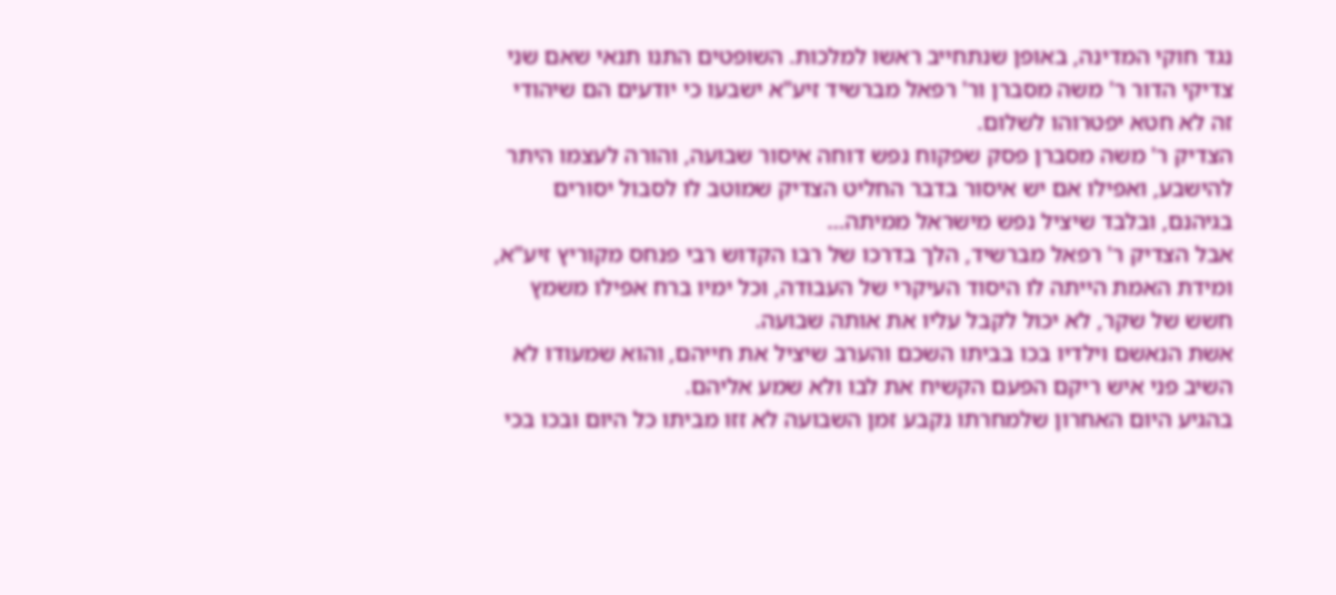נגד חוקי המדינה, באופן שנתחייב ראשו למלכות. השופטים התנו תנאי שאם שני צדיקי הדור ר' משה מסברן ור' רפאל מברשיד זיע"א ישבעו כי יודעים הם שיהודי זה לא חטא יפטרוהו לשלום.
הצדיק ר' משה מסברן פסק שפקוח נפש דוחה איסור שבועה, והורה לעצמו היתר להישבע, ואפילו אם יש איסור בדבר החליט הצדיק שמוטב לו לסבול יסורים בגיהנם, ובלבד שיציל נפש מישראל ממיתה…
אבל הצדיק ר' רפאל מברשיד, הלך בדרכו של רבו הקדוש רבי פנחס מקוריץ זיע"א, ומידת האמת הייתה לו היסוד העיקרי של העבודה, וכל ימיו ברח אפילו משמץ חשש של שקר, לא יכול לקבל עליו את אותה שבועה.
אשת הנאשם וילדיו בכו בביתו השכם והערב שיציל את חייהם, והוא שמעודו לא השיב פני איש ריקם הפעם הקשיח את לבו ולא שמע אליהם.
בהגיע היום האחרון שלמחרתו נקבע זמן השבועה לא זזו מביתו כל היום ובכו בכי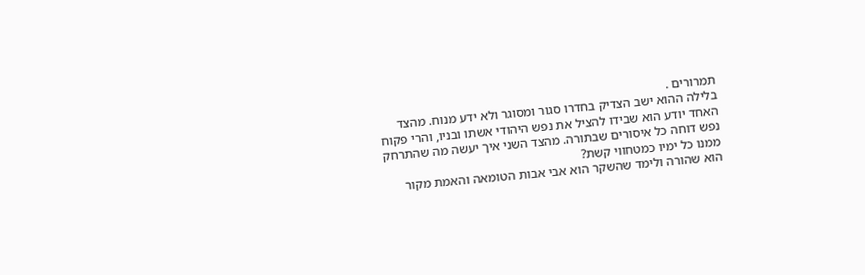תמרורים .
בלילה ההוא ישב הצדיק בחדרו סגור ומסוגר ולא ידע מנוח. מהצד האחד יודע הוא שבידו להציל את נפש היהודי אשתו ובניו, והרי פקוח נפש דוחה כל איסורים שבתורה. מהצד השני איך יעשה מה שהתרחק ממנו כל ימיו כמטחווי קשת?
הוא שהורה ולימד שהשקר הוא אבי אבות הטומאה והאמת מקור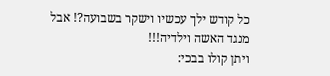כל קודש ילך עכשיו וישקר בשבועה?! אבל מנגד האשה וילדיה!!!
ויתן קולו בבכי: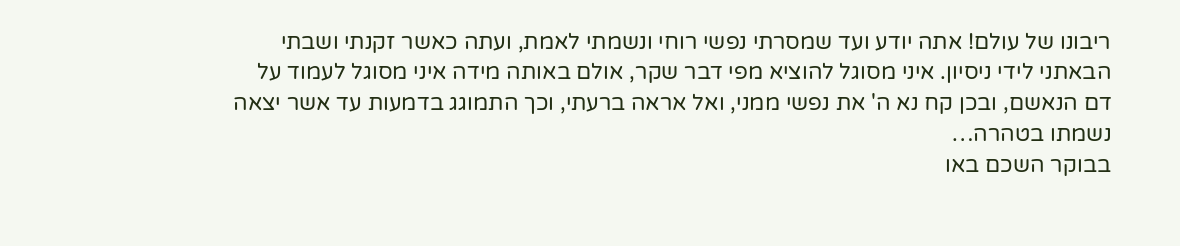ריבונו של עולם! אתה יודע ועד שמסרתי נפשי רוחי ונשמתי לאמת, ועתה כאשר זקנתי ושבתי הבאתני לידי ניסיון. איני מסוגל להוציא מפי דבר שקר, אולם באותה מידה איני מסוגל לעמוד על דם הנאשם, ובכן קח נא ה' את נפשי ממני, ואל אראה ברעתי, וכך התמוגג בדמעות עד אשר יצאה נשמתו בטהרה…
בבוקר השכם באו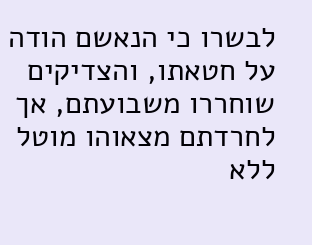לבשרו כי הנאשם הודה על חטאתו, והצדיקים שוחררו משבועתם, אך לחרדתם מצאוהו מוטל ללא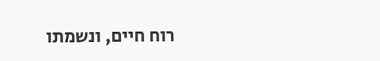רוח חיים, ונשמתו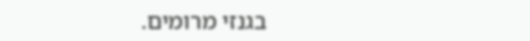בגנזי מרומים.